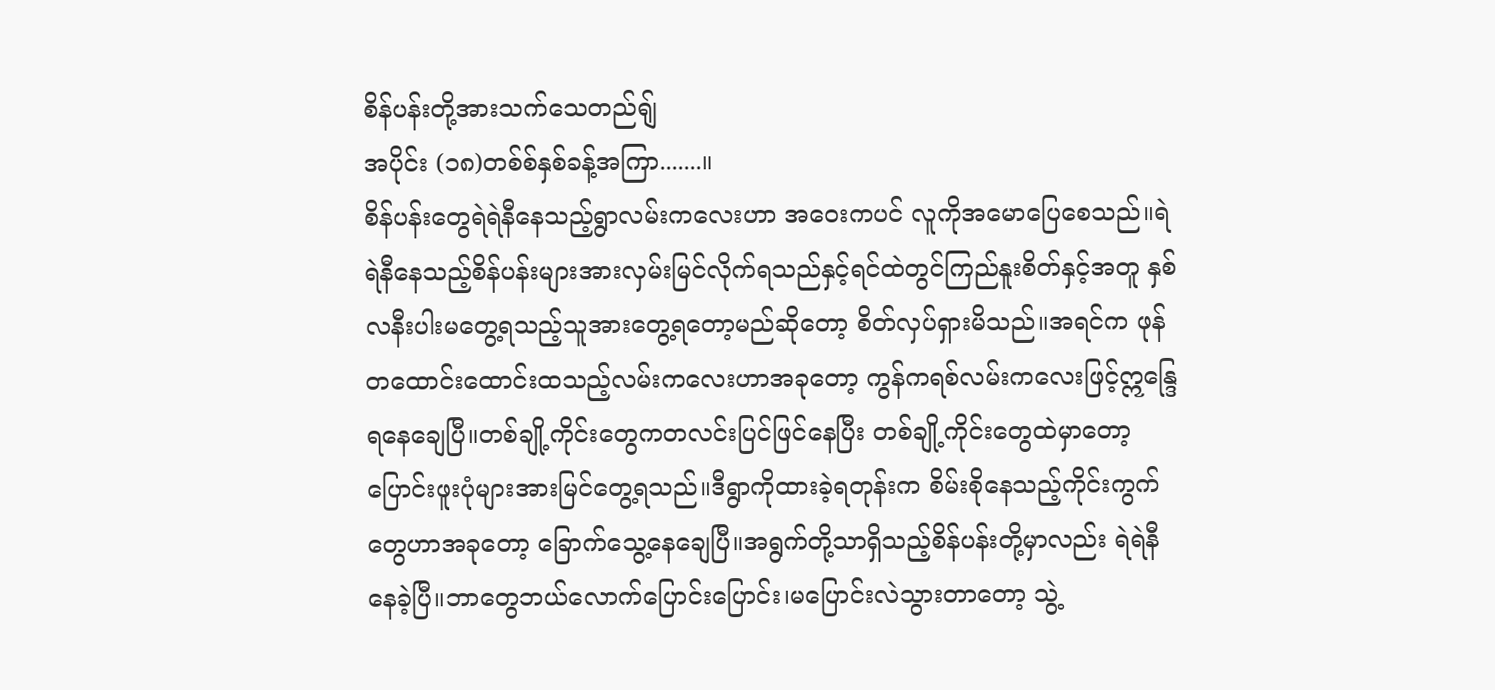စိန်ပန်းတို့အားသက်သေတည်ရျ်
အပိုင်း (၁၈)တစ်စ်နှစ်ခန့်အကြာ.......။
စိန်ပန်းတွေရဲရဲနီနေသည့်ရွာလမ်းကလေးဟာ အဝေးကပင် လူကိုအမောပြေစေသည်။ရဲရဲနီနေသည့်စိန်ပန်းများအားလှမ်းမြင်လိုက်ရသည်နှင့်ရင်ထဲတွင်ကြည်နူးစိတ်နှင့်အတူ နှစ်လနီးပါးမတွေ့ရသည့်သူအားတွေ့ရတော့မည်ဆိုတော့ စိတ်လှပ်ရှားမိသည်။အရင်က ဖုန်တထောင်းထောင်းထသည့်လမ်းကလေးဟာအခုတော့ ကွန်ကရစ်လမ်းကလေးဖြင့်ဣန္ဒြေရနေချေပြီ။တစ်ချို့ကိုင်းတွေကတလင်းပြင်ဖြင်နေပြီး တစ်ချို့ကိုင်းတွေထဲမှာတော့ ပြောင်းဖူးပုံများအားမြင်တွေ့ရသည်။ဒီရွာကိုထားခဲ့ရတုန်းက စိမ်းစိုနေသည့်ကိုင်းကွက်တွေဟာအခုတော့ ခြောက်သွေ့နေချေပြီ။အရွက်တို့သာရှိသည့်စိန်ပန်းတို့မှာလည်း ရဲရဲနီနေခဲ့ပြီ။ဘာတွေဘယ်လောက်ပြောင်းပြောင်း၊မပြောင်းလဲသွားတာတော့ သွဲ့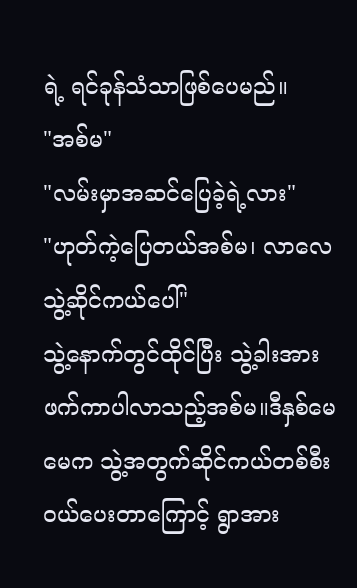ရဲ့ ရင်ခုန်သံသာဖြစ်ပေမည်။
"အစ်မ"
"လမ်းမှာအဆင်ပြေခဲ့ရဲ့လား"
"ဟုတ်ကဲ့ပြေတယ်အစ်မ၊ လာလေ သွဲ့ဆိုင်ကယ်ပေါ်"
သွဲ့နောက်တွင်ထိုင်ပြီး သွဲ့ခါးအားဖက်ကာပါလာသည့်အစ်မ။ဒီနှစ်မေမေက သွဲ့အတွက်ဆိုင်ကယ်တစ်စီးဝယ်ပေးတာကြောင့် ရွာအား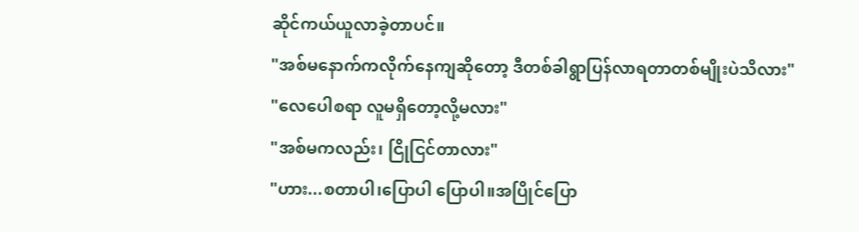ဆိုင်ကယ်ယူလာခဲ့တာပင်။
"အစ်မနောက်ကလိုက်နေကျဆိုတော့ ဒီတစ်ခါရွာပြန်လာရတာတစ်မျိုးပဲသိလား"
"လေပေါစရာ လူမရှိတော့လို့မလား"
"အစ်မကလည်း၊ ငြိုငြင်တာလား"
"ဟား...စတာပါ၊ပြောပါ ပြောပါ။အပြိုင်ပြော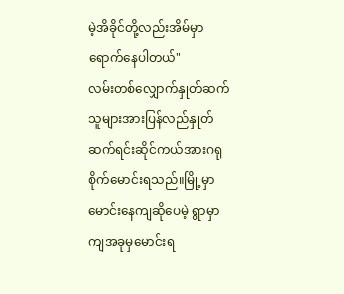မဲ့အိခိုင်တို့လည်းအိမ်မှာရောက်နေပါတယ်"
လမ်းတစ်လျှောက်နှုတ်ဆက်သူများအားပြန်လည်နှုတ်ဆက်ရင်းဆိုင်ကယ်အားဂရုစိုက်မောင်းရသည်။မြို့မှာမောင်းနေကျဆိုပေမဲ့ ရွာမှာကျအခုမှမောင်းရ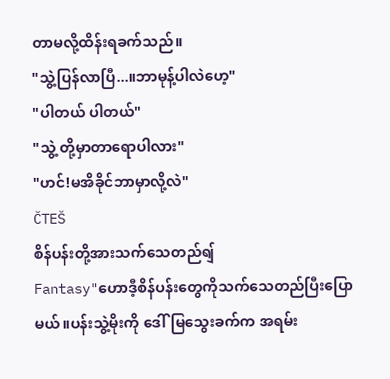တာမလို့ထိန်းရခက်သည်။
"သွဲ့ပြန်လာပြီ...။ဘာမုန့်ပါလဲဟေ့"
"ပါတယ် ပါတယ်"
"သွဲ့ တို့မှာတာရောပါလား"
"ဟင်!မအိခိုင်ဘာမှာလို့လဲ"
ČTEŠ
စိန်ပန်းတို့အားသက်သေတည်ရျ်
Fantasy"ဟောဒီ့စိန်ပန်းတွေကိုသက်သေတည်ပြီးပြောမယ်။ပန်းသွဲ့မိုးကို ဒေါ်မြသွေးခက်က အရမ်း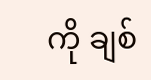ကို ချစ်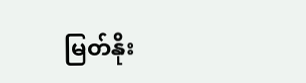မြတ်နိုး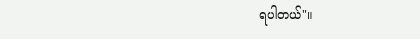ရပါတယ်"။